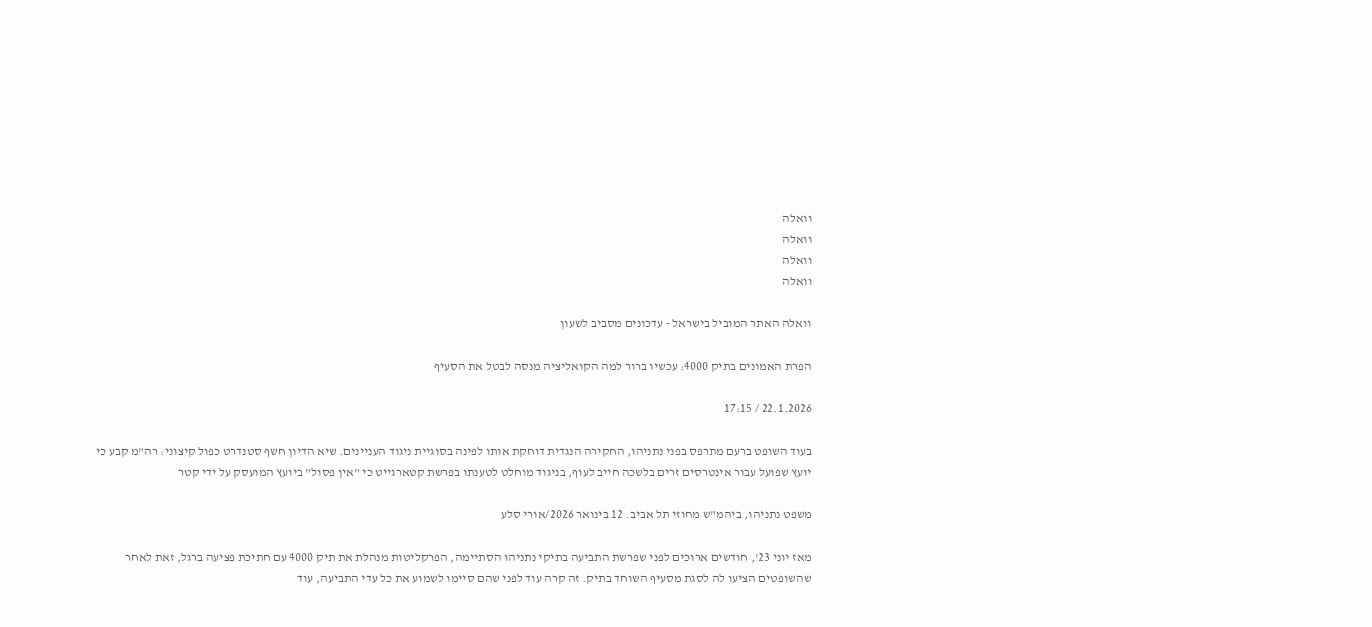וואלה
וואלה
וואלה
וואלה

וואלה האתר המוביל בישראל - עדכונים מסביב לשעון

הפרת האמונים בתיק 4000: עכשיו ברור למה הקואליציה מנסה לבטל את הסעיף

22.1.2026 / 17:15

בעוד השופט ברעם מתרפס בפני נתניהו, החקירה הנגדית דוחקת אותו לפינה בסוגיית ניגוד העניינים. שיא הדיון חשף סטנדרט כפול קיצוני: רה"מ קבע כי יועץ שפועל עבור אינטרסים זרים בלשכה חייב לעוף, בניגוד מוחלט לטענתו בפרשת קטארגייט כי "אין פסול" ביועץ המועסק על ידי קטר

משפט נתניהו, ביהמ"ש מחוזי תל אביב. 12 בינואר 2026/אורי סלע

מאז יוני 23', חודשים ארוכים לפני שפרשת התביעה בתיקי נתניהו הסתיימה, הפרקליטות מנהלת את תיק 4000 עם חתיכת פציעה ברגל, זאת לאחר שהשופטים הציעו לה לסגת מסעיף השוחד בתיק. זה קרה עוד לפני שהם סיימו לשמוע את כל עדי התביעה, עוד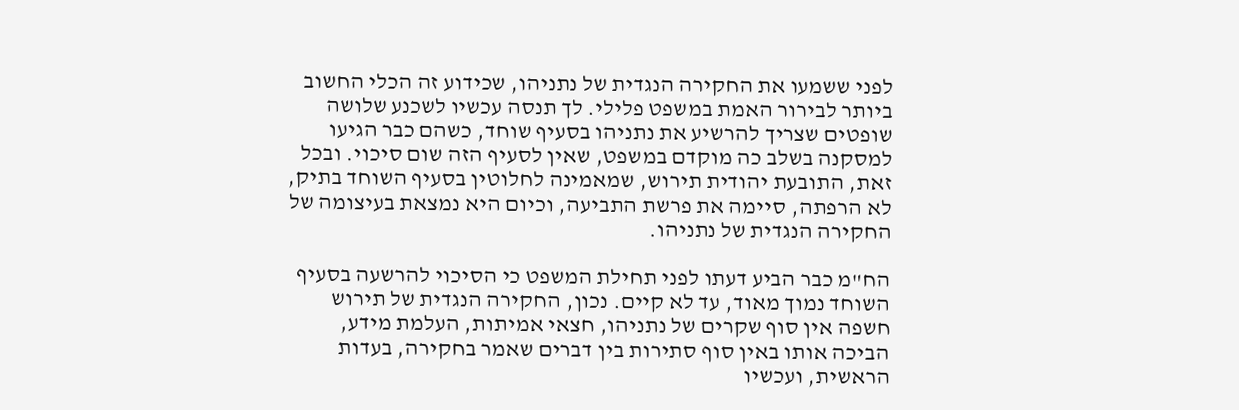לפני ששמעו את החקירה הנגדית של נתניהו, שכידוע זה הכלי החשוב ביותר לבירור האמת במשפט פלילי. לך תנסה עכשיו לשכנע שלושה שופטים שצריך להרשיע את נתניהו בסעיף שוחד, כשהם כבר הגיעו למסקנה בשלב כה מוקדם במשפט, שאין לסעיף הזה שום סיכוי. ובכל זאת, התובעת יהודית תירוש, שמאמינה לחלוטין בסעיף השוחד בתיק, לא הרפתה, סיימה את פרשת התביעה, וכיום היא נמצאת בעיצומה של החקירה הנגדית של נתניהו.

הח"מ כבר הביע דעתו לפני תחילת המשפט כי הסיכוי להרשעה בסעיף השוחד נמוך מאוד, עד לא קיים. נכון, החקירה הנגדית של תירוש חשפה אין סוף שקרים של נתניהו, חצאי אמיתות, העלמת מידע, הביכה אותו באין סוף סתירות בין דברים שאמר בחקירה, בעדות הראשית, ועכשיו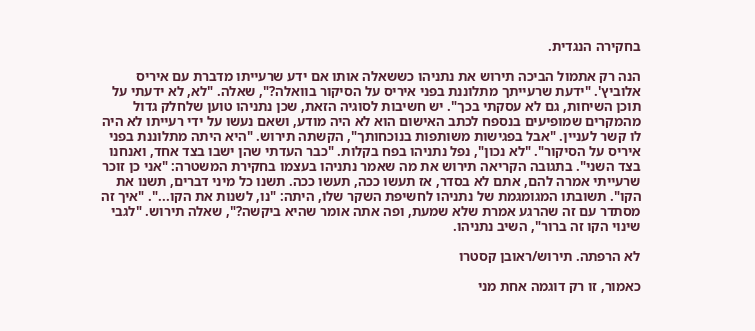בחקירה הנגדית.

הנה רק אתמול הביכה תירוש את נתניהו כששאלה אותו אם ידע שרעייתו מדברת עם איריס אלוביץ'. "ידעת שרעייתך מתלוננת בפני איריס על הסיקור בוואלה?", שאלה. "לא, לא ידעתי על תוכן השיחות, גם לא עסקתי בכך". יש חשיבות לסוגיה הזאת, שכן נתניהו טוען שלחלק גדול מהמקרים שמופיעים בנספח לכתב האישום הוא לא היה מודע, ושאם נעשו על ידי רעייתו לא היה לו קשר לעניין. "אבל בפגישות משותפות בנוכחותך", הקשתה תירוש. "היא היתה מתלוננת בפני איריס על הסיקור". "לא נכון", נפל נתניהו בפח בקלות. "כבר העדתי שהן ישבו בצד אחד, ואנחנו בצד השני". בתגובה הקריאה תירוש את מה שאמר נתניהו בעצמו בחקירת המשטרה: "אני כן זוכר שרעייתי אמרה להם, אתם לא בסדר, אז תעשו ככה, תעשו ככה. תשנו כל מיני דברים, תשנו את הקו". תשובתו המגומגמת של נתניהו לחשיפת השקר שלו, היתה: "נו, לשנות את הקו...". "איך זה מסתדר עם זה שהרגע אמרת שלא שמעת, ופה אתה אומר שהיא ביקשה?", שאלה תירוש. "לגבי שינוי הקו זה ברור", השיב נתניהו.

לא הרפתה. תירוש/ראובן קסטרו

כאמור, זו רק דוגמה אחת מני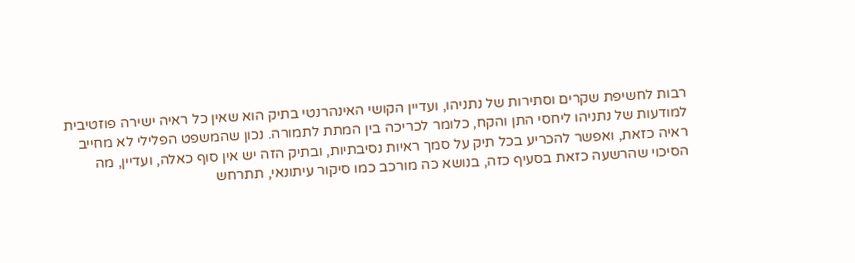רבות לחשיפת שקרים וסתירות של נתניהו, ועדיין הקושי האינהרנטי בתיק הוא שאין כל ראיה ישירה פוזטיבית למודעות של נתניהו ליחסי התן והקח, כלומר לכריכה בין המתת לתמורה. נכון שהמשפט הפלילי לא מחייב ראיה כזאת, ואפשר להכריע בכל תיק על סמך ראיות נסיבתיות, ובתיק הזה יש אין סוף כאלה, ועדיין, מה הסיכוי שהרשעה כזאת בסעיף כזה, בנושא כה מורכב כמו סיקור עיתונאי, תתרחש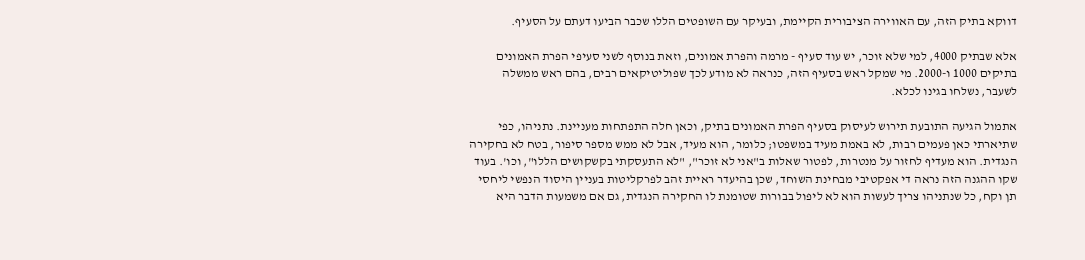דווקא בתיק הזה, עם האווירה הציבורית הקיימת, ובעיקר עם השופטים הללו שכבר הביעו דעתם על הסעיף.

אלא שבתיק 4000, למי שלא זוכר, יש עוד סעיף - מרמה והפרת אמונים, וזאת בנוסף לשני סעיפי הפרת האמונים בתיקים 1000 ו-2000. מי שמקל ראש בסעיף הזה, כנראה לא מודע לכך שפוליטיקאים רבים, בהם ראש ממשלה לשעבר, נשלחו בגינו לכלא.

אתמול הגיעה התובעת תירוש לעיסוק בסעיף הפרת האמונים בתיק, וכאן חלה התפתחות מעניינת. נתניהו, כפי שתיארתי כאן פעמים רבות, לא באמת מעיד במשפטו; כלומר, הוא מעיד, אבל לא ממש מספר סיפור, בטח לא בחקירה הנגדית. הוא מעדיף לחזור על מנטרות, לפטור שאלות ב"אני לא זוכר", "לא התעסקתי בקשקושים הללו", וכו'. בעוד שקו ההגנה הזה נראה די אפקטיבי מבחינת השוחד, שכן בהיעדר ראיית זהב לפרקליטות בעניין היסוד הנפשי ליחסי תן וקח, כל שנתניהו צריך לעשות הוא לא ליפול בבורות שטומנת לו החקירה הנגדית, גם אם משמעות הדבר היא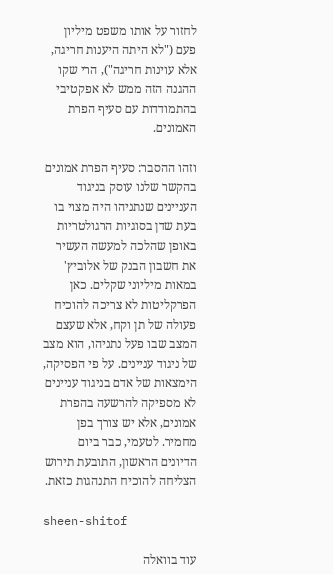לחזור על אותו משפט מיליון פעם ("לא היתה היענות חריגה, אלא עוינות חריגה"), הרי שקו ההגנה הזה ממש לא אפקטיבי בהתמודדות עם סעיף הפרת האמונים.

וזהו ההסבר: סעיף הפרת אמונים בהקשר שלנו עוסק בניגוד העניינים שנתניהו היה מצוי בו בעת שדן בסוגיות הרגולטריות באופן שהלכה למעשה העשיר את חשבון הבנק של אלוביץ' במאות מיליוני שקלים. כאן הפרקליטות לא צריכה להוכיח פעולה של תן וקח, אלא שעצם המצב שבו פעל נתניהו, הוא מצב של ניגוד עניינים. על פי הפסיקה, הימצאות של אדם בניגוד עניינים לא מספיקה להרשעה בהפרת אמונים, אלא יש צורך בפן מחמיר. לטעמי, כבר ביום הדיונים הראשון, התובעת תירוש הצליחה להוכיח התנהגות כזאת.

sheen-shitof

עוד בוואלה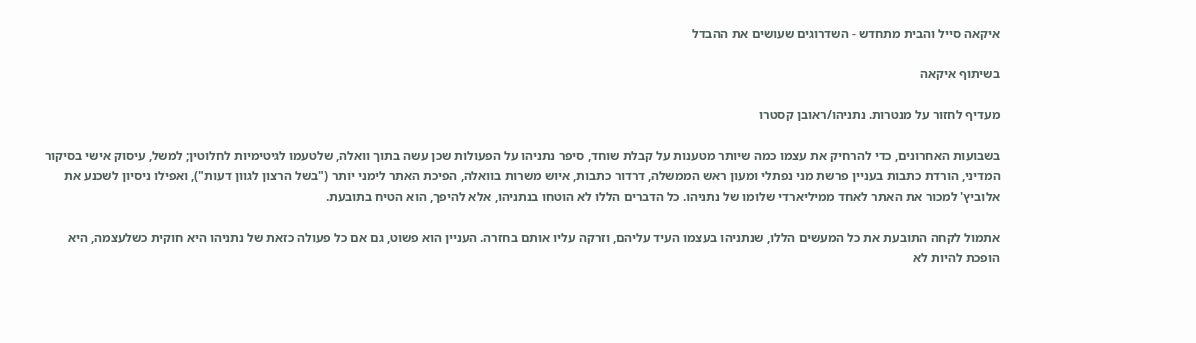איקאה סייל והבית מתחדש - השדרוגים שעושים את ההבדל

בשיתוף איקאה

מעדיף לחזור על מנטרות. נתניהו/ראובן קסטרו

בשבועות האחרונים, כדי להרחיק את עצמו כמה שיותר מטענות על קבלת שוחד, סיפר נתניהו על הפעולות שכן עשה בתוך וואלה, שלטעמו לגיטימיות לחלוטין; למשל, עיסוק אישי בסיקור המדיני, הורדת כתבות בעניין פרשת מני נפתלי ומעון ראש הממשלה, דרדור כתבות, איוש משרות בוואלה, הפיכת האתר לימני יותר ("בשל הרצון לגוון דעות"), ואפילו ניסיון לשכנע את אלוביץ' למכור את האתר לאחד ממיליארדי שלומו של נתניהו. כל הדברים הללו לא הוטחו בנתניהו, אלא להיפך, הוא הטיח בתובעת.

אתמול לקחה התובעת את כל המעשים הללו, שנתניהו בעצמו העיד עליהם, וזרקה עליו אותם בחזרה. העניין הוא פשוט, גם אם כל פעולה כזאת של נתניהו היא חוקית כשלעצמה, היא הופכת להיות לא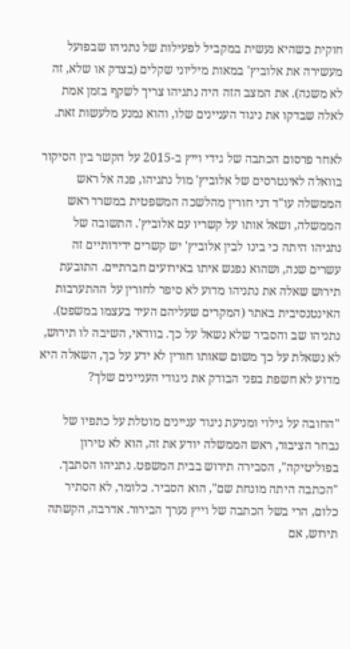חוקית כשהיא נעשית במקביל לפעילות של נתניהו שבפועל מעשירה את אלוביץ' במאות מיליוני שקלים (בצדק או שלא, זה לא משנה). את המצב הזה היה נתניהו צריך לשקף בזמן אמת לאלה שבדקו את ניגוד העניינים שלו, והוא נמנע מלעשות זאת.

לאחר פרסום הכתבה של גידי וייץ ב-2015 על הקשר בין הסיקור בוואלה לאינטרסים של אלוביץ' מול נתניהו, פנה אל ראש הממשלה עו"ד דני חורין מהלשכה המשפטית במשרד ראש הממשלה, ושאל אותו על קשריו עם אלוביץ'. התשובה של נתניהו היתה כי בינו לבין אלוביץ' יש קשרים ידידותיים זה עשרים שנה, ושהוא נפגש איתו באירועים חברתיים. התובעת תירוש שאלה את נתניהו מדוע לא סיפר לחורין על ההתערבות האינטנסיבית באתר (המקרים שעליהם העיד בעצמו במשפט). נתניהו שב והסביר שלא נשאל על כך. בוודאי, השיבה לו תירוש, לא נשאלת על כך משום שאותו חורין לא ידע על כך, השאלה היא מדוע לא חשפת בפני הבודק את ניגודי העניינים שלך?

"החובה על גילוי ומניעת ניגוד עניינים מוטלת על כתפיו של נבחר הציבור, ראש הממשלה יודע את זה, הוא לא טירון בפוליטיקה", הסבירה תירוש בבית המשפט. נתניהו הסתבך. "הכתבה היתה מונחת שם", הוא הסביר. כלומר, לא הסתיר כלום, הרי בשל הכתבה של וייץ נערך הבירור. אדרבה, הקשתה תירוש, אם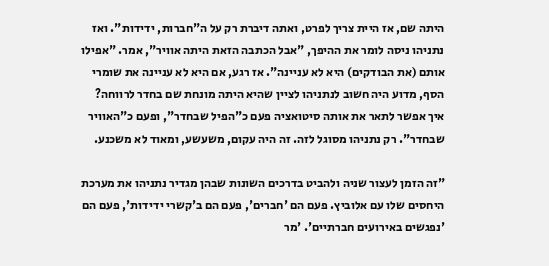היתה שם, אז היית צריך לפרט, ואתה דיברת רק על ה"חברות, ידידות". ואז נתניהו ניסה לומר את ההיפך, "אבל הכתבה הזאת היתה אוויר", אמר. "אפילו אותם (את הבודקים) היא לא עניינה". אז רגע, אם היא לא עניינה את שומרי הסף, מדוע היה חשוב לנתניהו לציין שהיא היתה מונחת שם בחדר לרווחה? איך אפשר לתאר את אותה סיטואציה פעם כ"הפיל שבחדר", ופעם כ"האוויר שבחדר". רק נתניהו מסוגל לזה. זה היה עקום, משעשע, ומאוד לא משכנע.

"זה הזמן לעצור שניה ולהביט בדרכים השונות שבהן מגדיר נתניהו את מערכת היחסים שלו עם אלוביץ. פעם הם 'חברים', פעם הם ב'קשרי ידידות', פעם הם 'נפגשים באירועים חברתיים'. 'מר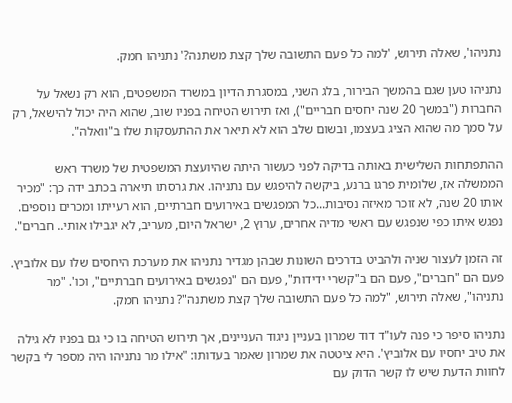נתניהו', שאלה תירוש, 'למה כל פעם התשובה שלך קצת משתנה?' נתניהו חמק.

נתניהו טען שגם בהמשך הבירור, בלג השני, במסגרת הדיון במשרד המשפטים, הוא רק נשאל על החברות ("במשך 20 שנה יחסים חבריים"), ואז תירוש הטיחה בפניו שוב, שהוא היה יכול להישאל, רק על סמך מה שהוא הציג בעצמו, ובשום שלב הוא לא תיאר את ההתעסקות שלו ב"וואלה".

ההתפתחות השלישית באותה בדיקה לפני כעשור היתה שהיועצת המשפטית של משרד ראש הממשלה אז, שלומית פרגו ברנע, ביקשה להיפגש עם נתניהו. את גרסתו תיארה בכתב ידה כך: "מכיר אותו 20 שנה, לא זוכר מאיזה נסיבות...כל המפגשים באירועים חברתיים, הוא רעייתו ומכרים נוספים. נפגש איתו כפי שנפגש עם ראשי מדיה אחרים, ערוץ 2, ישראל היום, מעריב, לא יגבילו אותי.. חברים".

זה הזמן לעצור שניה ולהביט בדרכים השונות שבהן מגדיר נתניהו את מערכת היחסים שלו עם אלוביץ. פעם הם "חברים", פעם הם ב"קשרי ידידות", פעם הם "נפגשים באירועים חברתיים", וכו'. "מר נתניהו", שאלה תירוש, "למה כל פעם התשובה שלך קצת משתנה"? נתניהו חמק.

נתניהו סיפר כי פנה לעו"ד דוד שמרון בעניין ניגוד העניינים, אך תירוש הטיחה בו כי גם בפניו לא גילה את טיב יחסיו עם אלוביץ'. היא ציטטה את שמרון שאמר בעדותו: "אילו מר נתניהו היה מספר לי בקשר לחוות הדעת שיש לו קשר הדוק עם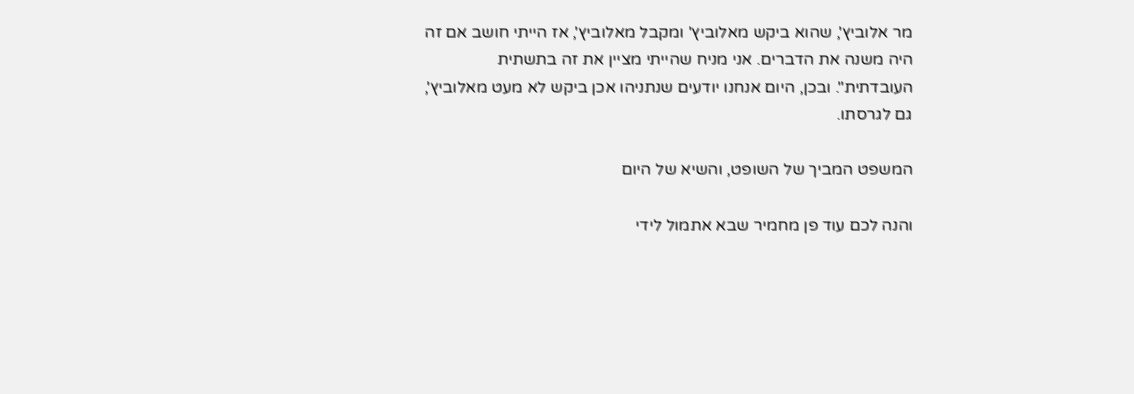מר אלוביץ', שהוא ביקש מאלוביץ' ומקבל מאלוביץ', אז הייתי חושב אם זה היה משנה את הדברים. אני מניח שהייתי מציין את זה בתשתית העובדתית". ובכן, היום אנחנו יודעים שנתניהו אכן ביקש לא מעט מאלוביץ', גם לגרסתו.

המשפט המביך של השופט, והשיא של היום

והנה לכם עוד פן מחמיר שבא אתמול לידי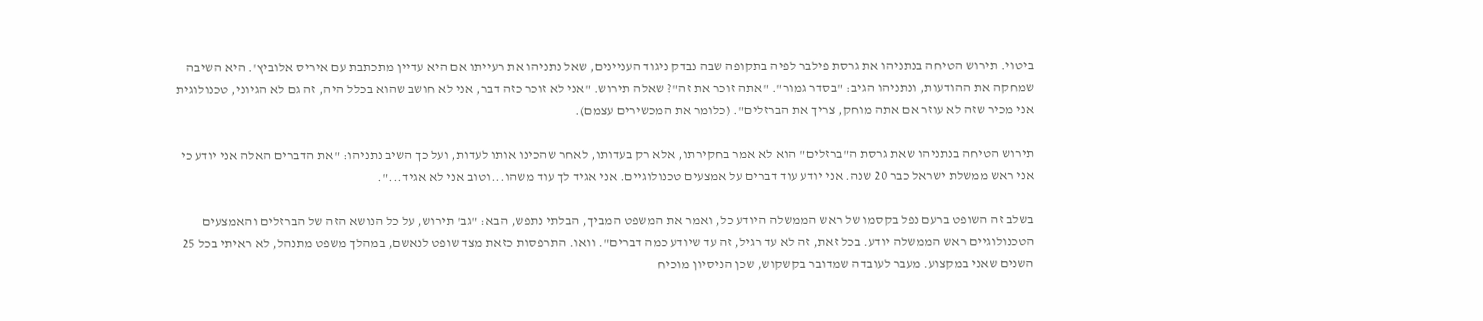ביטוי. תירוש הטיחה בנתניהו את גרסת פילבר לפיה בתקופה שבה נבדק ניגוד העניינים, שאל נתניהו את רעייתו אם היא עדיין מתכתבת עם איריס אלוביץ'. היא השיבה שמחקה את ההודעות, ונתניהו הגיב: "בסדר גמור". "אתה זוכר את זה"? שאלה תירוש. "אני לא זוכר כזה דבר, אני לא חושב שהוא בכלל היה, זה גם לא הגיוני, טכנולוגית אני מכיר שזה לא עוזר אם אתה מוחק, צריך את הברזלים". (כלומר את המכשירים עצמם).

תירוש הטיחה בנתניהו שאת גרסת ה"ברזלים" הוא לא אמר בחקירתו, אלא רק בעדותו, לאחר שהכינו אותו לעדות, ועל כך השיב נתניהו: "את הדברים האלה אני יודע כי אני ראש ממשלת ישראל כבר 20 שנה. אני יודע עוד דברים על אמצעים טכנולוגיים. אני אגיד לך עוד משהו...וטוב אני לא אגיד...".

בשלב זה השופט ברעם נפל בקסמו של ראש הממשלה היודע כל, ואמר את המשפט המביך, הבלתי נתפש, הבא: "גב' תירוש, על כל הנושא הזה של הברזלים והאמצעים הטכנולוגיים ראש הממשלה יודע. בכל זאת, זה לא עד רגיל, זה עד שיודע כמה דברים". וואו. התרפסות כזאת מצד שופט לנאשם, במהלך משפט מתנהל, לא ראיתי בכל 25 השנים שאני במקצוע. מעבר לעובדה שמדובר בקשקוש, שכן הניסיון מוכיח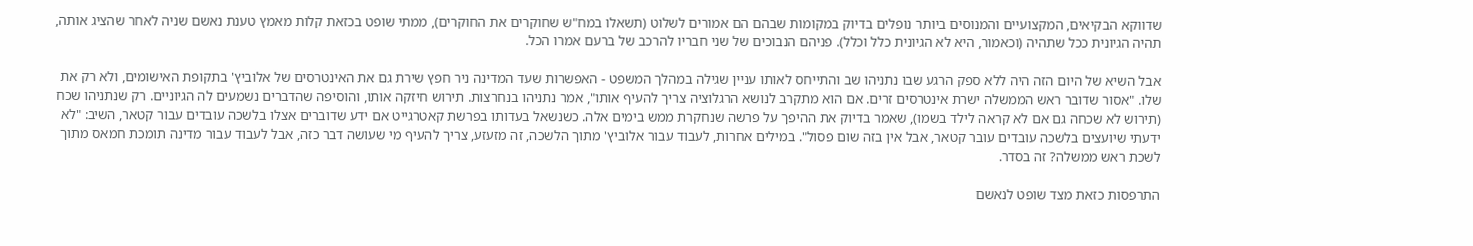שדווקא הבקיאים, המקצועיים והמנוסים ביותר נופלים בדיוק במקומות שבהם הם אמורים לשלוט (תשאלו במח"ש שחוקרים את החוקרים), ממתי שופט בכזאת קלות מאמץ טענת נאשם שניה לאחר שהציג אותה, תהיה הגיונית ככל שתהיה (וכאמור, היא לא הגיונית כלל וכלל). פניהם הנבוכים של שני חבריו להרכב של ברעם אמרו הכל.

אבל השיא של היום הזה היה ללא ספק הרגע שבו נתניהו שב והתייחס לאותו עניין שגילה במהלך המשפט - האפשרות שעד המדינה ניר חפץ שירת גם את האינטרסים של אלוביץ' בתקופת האישומים, ולא רק את שלו. "אסור שדובר ראש הממשלה ישרת אינטרסים זרים. אם הוא מתקרב לנושא הרגלוציה צריך להעיף אותו", אמר נתניהו בנחרצות. תירוש חיזקה אותו, והוסיפה שהדברים נשמעים לה הגיוניים. רק שנתניהו שכח (תירוש לא שכחה גם אם לא קראה לילד בשמו), שאמר בדיוק את ההיפך על פרשה שנחקרת ממש בימים אלה. כשנשאל בעדותו בפרשת קאטרגייט אם ידע שדוברים אצלו בלשכה עובדים עבור קטאר, השיב: "לא ידעתי שיועצים בלשכה עובדים עובר קטאר, אבל אין בזה שום פסול". במילים אחרות, לעבוד עבור אלוביץ' מתוך הלשכה, זה מזעזע, צריך להעיף מי שעושה דבר כזה, אבל לעבוד עבור מדינה תומכת חמאס מתוך לשכת ראש ממשלה? זה בסדר.

התרפסות כזאת מצד שופט לנאשם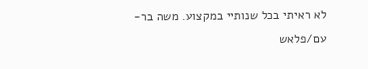לא ראיתי בכל שנותיי במקצוע. משה בר-עם/פלאש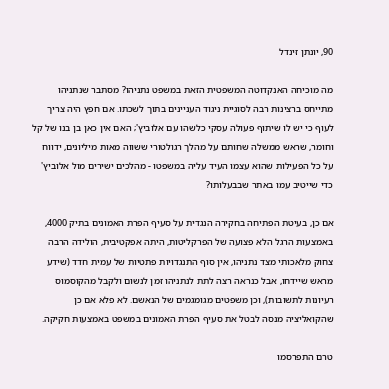90, יונתן זינדל

מה מוכיחה האנקדוטה המשפטית הזאת במשפט נתניהו? מסתבר שנתניהו מתייחס ברצינות רבה לסוגיית ניגוד העניינים בתוך לשכתו. אם חפץ היה צריך לעוף כי יש לו שיתוף פעולה עסקי כלשהו עם אלוביץ'; האם אין כאן בן בנו של קל וחומר, שראש ממשלה שחותם על מהלך רגולטורי ששווה מאות מיליונים, ידווח על כל הפעילות שהוא עצמו העיד עליה במשפטו - מהלכים ישירים מול אלוביץ' כדי שייטיב עמו באתר שבבעלותו?

אם כן, בעיטת הפתיחה בחקירה הנגדית על סעיף הפרת האמונים בתיק 4000, באמצעות הרגל הלא פצועה של הפרקליטות, היתה אפקטיבית, הולידה הרבה צחוק מלאכותי מצד נתניהו, אין סוף התנגדויות פתטיות של עמית חדד (שידע מראש שיידחו, אבל כנראה רצה לתת לנתניהו זמן לנשום ולקבל מהקוסמוס רעיונות לתשובות), וכן משפטים מגומגמים של הנאשם. לא פלא אם כן שהקואליציה מנסה לבטל את סעיף הפרת האמונים במשפט באמצעות חקיקה.

טרם התפרסמו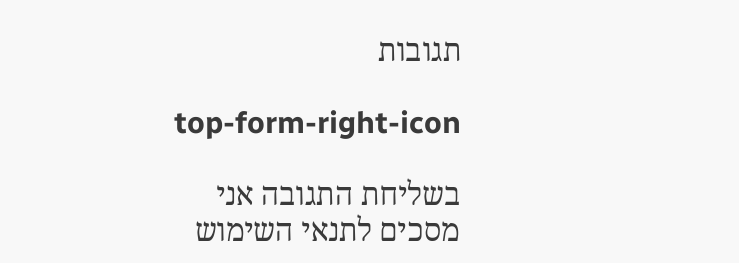תגובות

top-form-right-icon

בשליחת התגובה אני מסכים לתנאי השימוש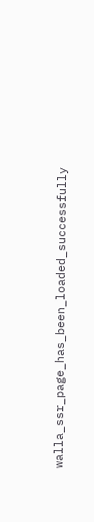walla_ssr_page_has_been_loaded_successfully